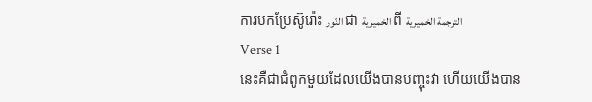ការបកប្រែស៊ូរ៉ោះ النّور ជា الخميرية ពី الترجمة الخميرية
Verse 1
នេះគឺជាជំពូកមួយដែលយើងបានបញ្ចុះវា ហើយយើងបាន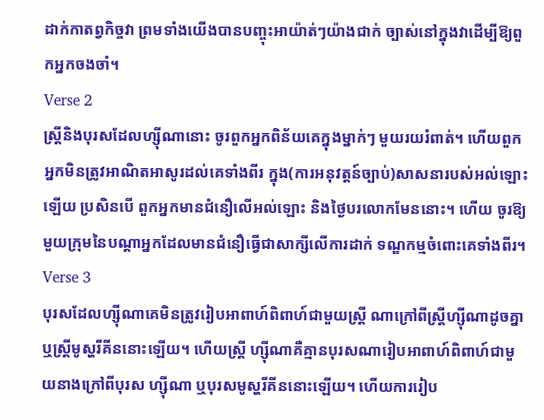ដាក់កាតព្វកិច្ចវា ព្រមទាំងយើងបានបញ្ចុះអាយ៉ាត់ៗយ៉ាងជាក់ ច្បាស់នៅក្នុងវាដើម្បីឱ្យពួកអ្នកចងចាំ។
Verse 2
ស្ដ្រីនិងបុរសដែលហ្ស៊ីណានោះ ចូរពួកអ្នកពិន័យគេក្នុងម្នាក់ៗ មួយរយរំពាត់។ ហើយពួកអ្នកមិនត្រូវអាណិតអាសូរដល់គេទាំងពីរ ក្នុង(ការអនុវត្ដន៍ច្បាប់)សាសនារបស់អល់ឡោះឡើយ ប្រសិនបើ ពួកអ្នកមានជំនឿលើអល់ឡោះ និងថ្ងៃបរលោកមែននោះ។ ហើយ ចូរឱ្យមួយក្រុមនៃបណ្ដាអ្នកដែលមានជំនឿធ្វើជាសាក្សីលើការដាក់ ទណ្ឌកម្មចំពោះគេទាំងពីរ។
Verse 3
បុរសដែលហ្ស៊ីណាគេមិនត្រូវរៀបអាពាហ៍ពិពាហ៍ជាមួយស្ដ្រី ណាក្រៅពីស្ដ្រីហ្ស៊ីណាដូចគ្នា ឬស្ដ្រីមូស្ហរីគីននោះឡើយ។ ហើយស្ដ្រី ហ្ស៊ីណាគឺគ្មានបុរសណារៀបអាពាហ៍ពិពាហ៍ជាមួយនាងក្រៅពីបុរស ហ្ស៊ីណា ឬបុរសមូស្ហរីគីននោះឡើយ។ ហើយការរៀប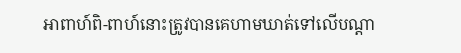អាពាហ៍ពិ-ពាហ៍នោះត្រូវបានគេហាមឃាត់ទៅលើបណ្ដា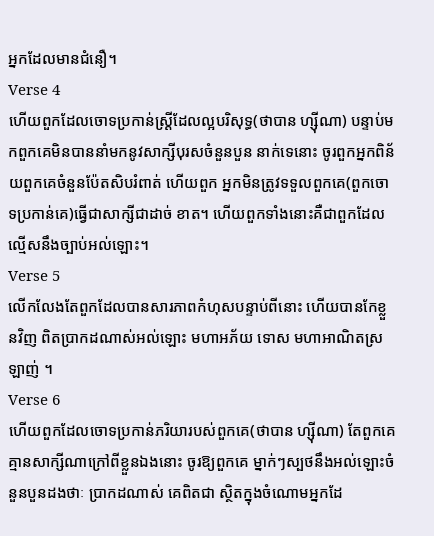អ្នកដែលមានជំនឿ។
Verse 4
ហើយពួកដែលចោទប្រកាន់ស្ដ្រីដែលល្អបរិសុទ្ធ(ថាបាន ហ្ស៊ីណា) បន្ទាប់មកពួកគេមិនបាននាំមកនូវសាក្សីបុរសចំនួនបួន នាក់ទេនោះ ចូរពួកអ្នកពិន័យពួកគេចំនួនប៉ែតសិបរំពាត់ ហើយពួក អ្នកមិនត្រូវទទួលពួកគេ(ពួកចោទប្រកាន់គេ)ធ្វើជាសាក្សីជាដាច់ ខាត។ ហើយពួកទាំងនោះគឺជាពួកដែលល្មើសនឹងច្បាប់អល់ឡោះ។
Verse 5
លើកលែងតែពួកដែលបានសារភាពកំហុសបន្ទាប់ពីនោះ ហើយបានកែខ្លួនវិញ ពិតប្រាកដណាស់អល់ឡោះ មហាអភ័យ ទោស មហាអាណិតស្រឡាញ់ ។
Verse 6
ហើយពួកដែលចោទប្រកាន់ភរិយារបស់ពួកគេ(ថាបាន ហ្ស៊ីណា) តែពួកគេគ្មានសាក្សីណាក្រៅពីខ្លួនឯងនោះ ចូរឱ្យពួកគេ ម្នាក់ៗស្បថនឹងអល់ឡោះចំនួនបួនដងថាៈ ប្រាកដណាស់ គេពិតជា ស្ថិតក្នុងចំណោមអ្នកដែ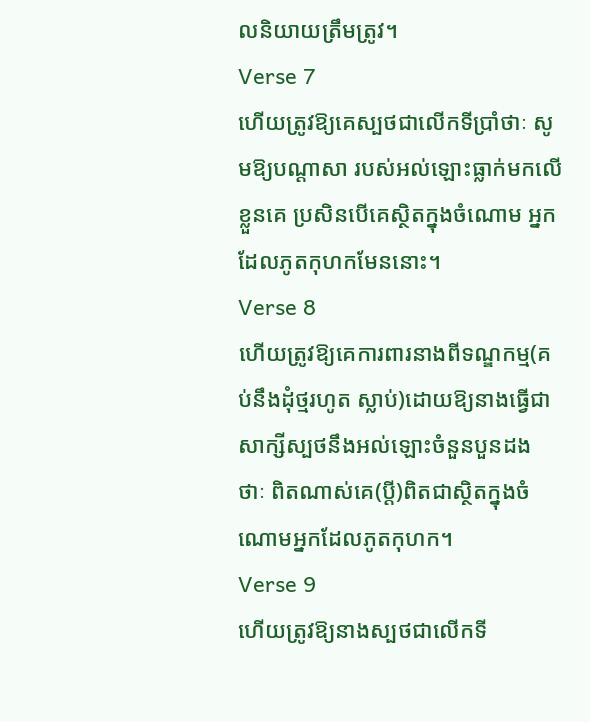លនិយាយត្រឹមត្រូវ។
Verse 7
ហើយត្រូវឱ្យគេស្បថជាលើកទីប្រាំថាៈ សូមឱ្យបណ្ដាសា របស់អល់ឡោះធ្លាក់មកលើខ្លួនគេ ប្រសិនបើគេស្ថិតក្នុងចំណោម អ្នកដែលភូតកុហកមែននោះ។
Verse 8
ហើយត្រូវឱ្យគេការពារនាងពីទណ្ឌកម្ម(គប់នឹងដុំថ្មរហូត ស្លាប់)ដោយឱ្យនាងធ្វើជាសាក្សីស្បថនឹងអល់ឡោះចំនួនបួនដង ថាៈ ពិតណាស់គេ(ប្ដី)ពិតជាស្ថិតក្នុងចំណោមអ្នកដែលភូតកុហក។
Verse 9
ហើយត្រូវឱ្យនាងស្បថជាលើកទី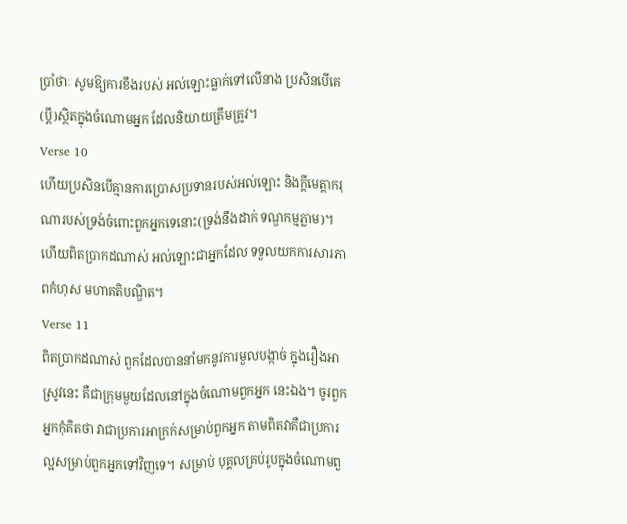ប្រាំថាៈ សូមឱ្យការខឹងរបស់ អល់ឡោះធ្លាក់ទៅលើនាង ប្រសិនបើគេ(ប្ដី)ស្ថិតក្នុងចំណោមអ្នក ដែលនិយាយត្រឹមត្រូវ។
Verse 10
ហើយប្រសិនបើគ្មានការប្រោសប្រទានរបស់អល់ឡោះ និងក្ដីមេត្ដាករុណារបស់ទ្រង់ចំពោះពួកអ្នកទេនោះ(ទ្រង់នឹងដាក់ ទណ្ឌកម្មភ្លាម)។ ហើយពិតប្រាកដណាស់ អល់ឡោះជាអ្នកដែល ទទួលយកការសារភាពកំហុស មហាគតិបណ្ឌិត។
Verse 11
ពិតប្រាកដណាស់ ពួកដែលបាននាំមកនូវការមួលបង្កាច់ ក្នុងរឿងអាស្រូវនេះ គឺជាក្រុមមួយដែលនៅក្នុងចំណោមពួកអ្នក នេះឯង។ ចូរពួកអ្នកកុំគិតថា វាជាប្រការអាក្រក់សម្រាប់ពួកអ្នក តាមពិតវាគឺជាប្រការល្អសម្រាប់ពួកអ្នកទៅវិញទេ។ សម្រាប់ បុគ្គលគ្រប់រូបក្នុងចំណោមពួ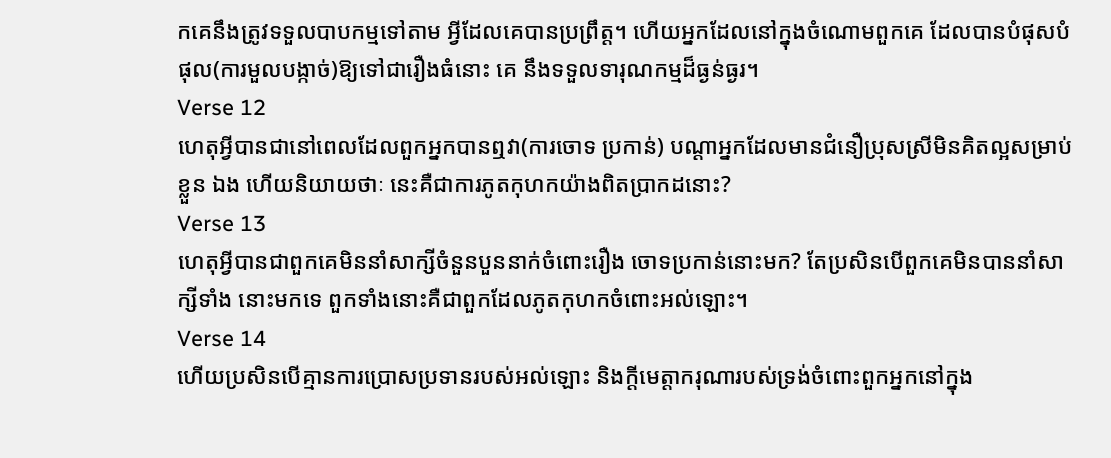កគេនឹងត្រូវទទួលបាបកម្មទៅតាម អ្វីដែលគេបានប្រព្រឹត្ដ។ ហើយអ្នកដែលនៅក្នុងចំណោមពួកគេ ដែលបានបំផុសបំផុល(ការមួលបង្កាច់)ឱ្យទៅជារឿងធំនោះ គេ នឹងទទួលទារុណកម្មដ៏ធ្ងន់ធ្ងរ។
Verse 12
ហេតុអ្វីបានជានៅពេលដែលពួកអ្នកបានឮវា(ការចោទ ប្រកាន់) បណ្ដាអ្នកដែលមានជំនឿប្រុសស្រីមិនគិតល្អសម្រាប់ខ្លួន ឯង ហើយនិយាយថាៈ នេះគឺជាការភូតកុហកយ៉ាងពិតប្រាកដនោះ?
Verse 13
ហេតុអ្វីបានជាពួកគេមិននាំសាក្សីចំនួនបួននាក់ចំពោះរឿង ចោទប្រកាន់នោះមក? តែប្រសិនបើពួកគេមិនបាននាំសាក្សីទាំង នោះមកទេ ពួកទាំងនោះគឺជាពួកដែលភូតកុហកចំពោះអល់ឡោះ។
Verse 14
ហើយប្រសិនបើគ្មានការប្រោសប្រទានរបស់អល់ឡោះ និងក្ដីមេត្ដាករុណារបស់ទ្រង់ចំពោះពួកអ្នកនៅក្នុង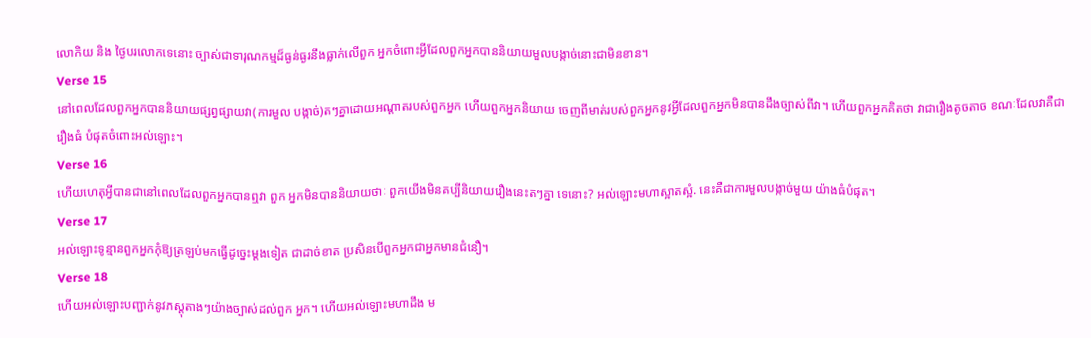លោកិយ និង ថ្ងៃបរលោកទេនោះ ច្បាស់ជាទារុណកម្មដ៏ធ្ងន់ធ្ងរនឹងធ្លាក់លើពួក អ្នកចំពោះអ្វីដែលពួកអ្នកបាននិយាយមួលបង្កាច់នោះជាមិនខាន។
Verse 15
នៅពេលដែលពួកអ្នកបាននិយាយផ្សព្វផ្សាយវា(ការមួល បង្កាច់)តៗគ្នាដោយអណ្ដាតរបស់ពួកអ្នក ហើយពួកអ្នកនិយាយ ចេញពីមាត់របស់ពួកអ្នកនូវអ្វីដែលពួកអ្នកមិនបានដឹងច្បាស់ពីវា។ ហើយពួកអ្នកគិតថា វាជារឿងតូចតាច ខណៈដែលវាគឺជារឿងធំ បំផុតចំពោះអល់ឡោះ។
Verse 16
ហើយហេតុអ្វីបានជានៅពេលដែលពួកអ្នកបានឮវា ពួក អ្នកមិនបាននិយាយថាៈ ពួកយើងមិនគប្បីនិយាយរឿងនេះតៗគ្នា ទេនោះ? អល់ឡោះមហាស្អាតស្អំ. នេះគឺជាការមួលបង្កាច់មួយ យ៉ាងធំបំផុត។
Verse 17
អល់ឡោះទូន្មានពួកអ្នកកុំឱ្យត្រឡប់មកធ្វើដូចេ្នះម្ដងទៀត ជាដាច់ខាត ប្រសិនបើពួកអ្នកជាអ្នកមានជំនឿ។
Verse 18
ហើយអល់ឡោះបញ្ជាក់នូវភស្ដុតាងៗយ៉ាងច្បាស់ដល់ពួក អ្នក។ ហើយអល់ឡោះមហាដឹង ម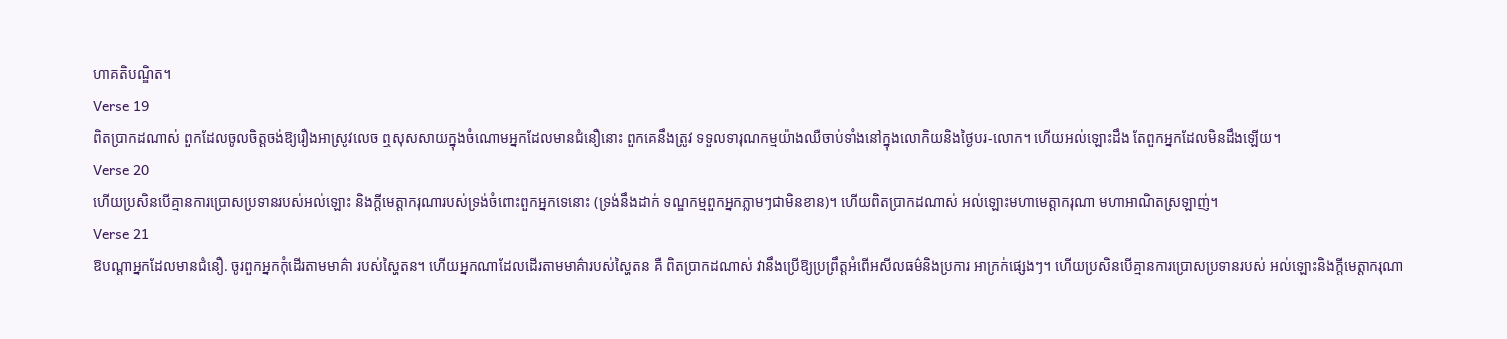ហាគតិបណ្ឌិត។
Verse 19
ពិតប្រាកដណាស់ ពួកដែលចូលចិត្ដចង់ឱ្យរឿងអាស្រូវលេច ឮសុសសាយក្នុងចំណោមអ្នកដែលមានជំនឿនោះ ពួកគេនឹងត្រូវ ទទួលទារុណកម្មយ៉ាងឈឺចាប់ទាំងនៅក្នុងលោកិយនិងថ្ងៃបរ-លោក។ ហើយអល់ឡោះដឹង តែពួកអ្នកដែលមិនដឹងឡើយ។
Verse 20
ហើយប្រសិនបើគ្មានការប្រោសប្រទានរបស់អល់ឡោះ និងក្ដីមេត្ដាករុណារបស់ទ្រង់ចំពោះពួកអ្នកទេនោះ (ទ្រង់នឹងដាក់ ទណ្ឌកម្មពួកអ្នកភ្លាមៗជាមិនខាន)។ ហើយពិតប្រាកដណាស់ អល់ឡោះមហាមេត្ដាករុណា មហាអាណិតស្រឡាញ់។
Verse 21
ឱបណ្ដាអ្នកដែលមានជំនឿ. ចូរពួកអ្នកកុំដើរតាមមាគ៌ា របស់ស្ហៃតន។ ហើយអ្នកណាដែលដើរតាមមាគ៌ារបស់ស្ហៃតន គឺ ពិតប្រាកដណាស់ វានឹងប្រើឱ្យប្រព្រឹត្ដអំពើអសីលធម៌និងប្រការ អាក្រក់ផេ្សងៗ។ ហើយប្រសិនបើគ្មានការប្រោសប្រទានរបស់ អល់ឡោះនិងក្ដីមេត្ដាករុណា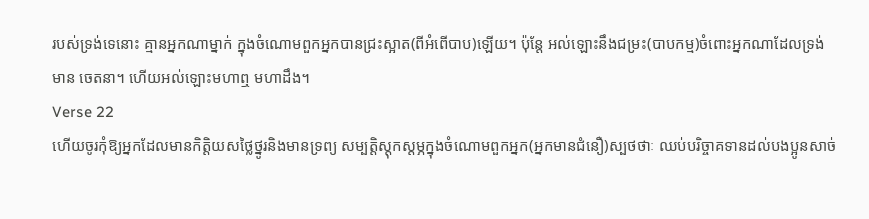របស់ទ្រង់ទេនោះ គ្មានអ្នកណាម្នាក់ ក្នុងចំណោមពួកអ្នកបានជ្រះស្អាត(ពីអំពើបាប)ឡើយ។ ប៉ុន្ដែ អល់ឡោះនឹងជម្រះ(បាបកម្ម)ចំពោះអ្នកណាដែលទ្រង់មាន ចេតនា។ ហើយអល់ឡោះមហាឮ មហាដឹង។
Verse 22
ហើយចូរកុំឱ្យអ្នកដែលមានកិត្ដិយសថ្លៃថ្នូរនិងមានទ្រព្យ សម្បត្ដិស្ដុកស្ដម្ភក្នុងចំណោមពួកអ្នក(អ្នកមានជំនឿ)ស្បថថាៈ ឈប់បរិច្ចាគទានដល់បងប្អូនសាច់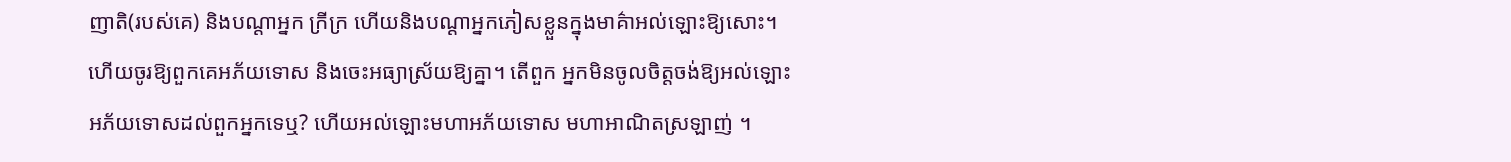ញាតិ(របស់គេ) និងបណ្ដាអ្នក ក្រីក្រ ហើយនិងបណ្ដាអ្នកភៀសខ្លួនក្នុងមាគ៌ាអល់ឡោះឱ្យសោះ។ ហើយចូរឱ្យពួកគេអភ័យទោស និងចេះអធ្យាស្រ័យឱ្យគ្នា។ តើពួក អ្នកមិនចូលចិត្ដចង់ឱ្យអល់ឡោះអភ័យទោសដល់ពួកអ្នកទេឬ? ហើយអល់ឡោះមហាអភ័យទោស មហាអាណិតស្រឡាញ់ ។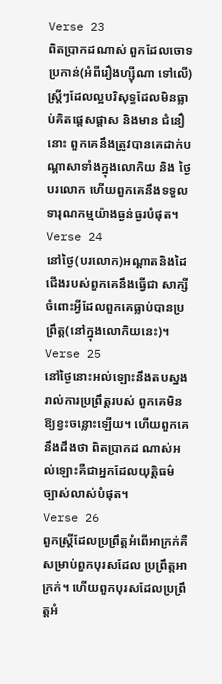Verse 23
ពិតប្រាកដណាស់ ពួកដែលចោទប្រកាន់(អំពីរឿងហ្ស៊ីណា ទៅលើ)ស្ដ្រីៗដែលល្អបរិសុទ្ធដែលមិនធ្លាប់គិតផេ្ដសផ្ដាស និងមាន ជំនឿនោះ ពួកគេនឹងត្រូវបានគេដាក់បណ្ដាសាទាំងក្នុងលោកិយ និង ថ្ងៃបរលោក ហើយពួកគេនឹងទទួលទារុណកម្មយ៉ាងធ្ងន់ធ្ងរបំផុត។
Verse 24
នៅថ្ងៃ(បរលោក)អណ្ដាតនិងដៃជើងរបស់ពួកគេនឹងធ្វើជា សាក្សីចំពោះអ្វីដែលពួកគេធ្លាប់បានប្រព្រឹត្ដ(នៅក្នុងលោកិយនេះ)។
Verse 25
នៅថ្ងៃនោះអល់ឡោះនឹងតបស្នងរាល់ការប្រព្រឹត្ដរបស់ ពួកគេមិនឱ្យខ្វះចន្លោះឡើយ។ ហើយពួកគេនឹងដឹងថា ពិតប្រាកដ ណាស់អល់ឡោះគឺជាអ្នកដែលយុត្ដិធម៌ច្បាស់លាស់បំផុត។
Verse 26
ពួកស្ដ្រីដែលប្រព្រឹត្ដអំពើអាក្រក់គឺសម្រាប់ពួកបុរសដែល ប្រព្រឹត្ដអាក្រក់។ ហើយពួកបុរសដែលប្រព្រឹត្ដអំ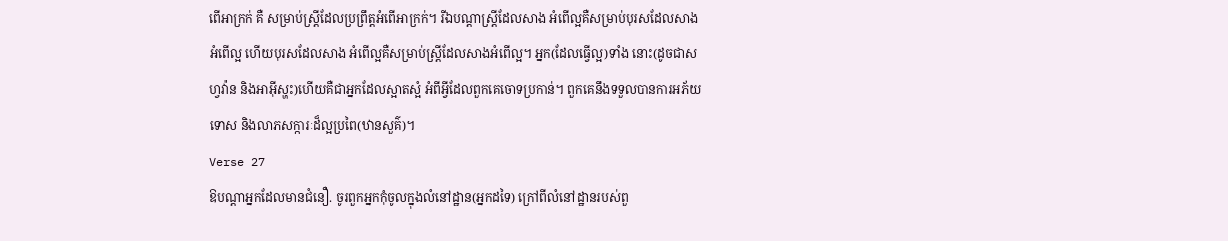ពើអាក្រក់ គឺ សម្រាប់ស្ដ្រីដែលប្រព្រឹត្ដអំពើអាក្រក់។ រីឯបណ្ដាស្ដ្រីដែលសាង អំពើល្អគឺសម្រាប់បុរសដែលសាងអំពើល្អ ហើយបុរសដែលសាង អំពើល្អគឺសម្រាប់ស្ដ្រីដែលសាងអំពើល្អ។ អ្នក(ដែលធ្វើល្អ)ទាំង នោះ(ដូចជាសហ្វវ៉ាន និងអាអ៊ីស្ហះ)ហើយគឺជាអ្នកដែលស្អាតស្អំ អំពីអ្វីដែលពួកគេចោទប្រកាន់។ ពួកគេនឹងទទួលបានការអភ័យ ទោស និងលាភសក្ការៈដ៏ល្អប្រពៃ(ឋានសួគ៌)។
Verse 27
ឱបណ្ដាអ្នកដែលមានជំនឿ. ចូរពួកអ្នកកុំចូលក្នុងលំនៅដ្ឋាន(អ្នកដទៃ) ក្រៅពីលំនៅដ្ឋានរបស់ពួ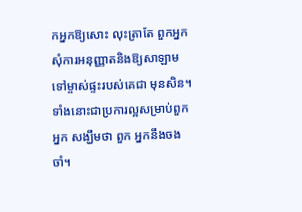កអ្នកឱ្យសោះ លុះត្រាតែ ពួកអ្នកសុំការអនុញ្ញាតនិងឱ្យសាឡាម ទៅម្ចាស់ផ្ទះរបស់គេជា មុនសិន។ ទាំងនោះជាប្រការល្អសម្រាប់ពួកអ្នក សង្ឃឹមថា ពួក អ្នកនឹងចងចាំ។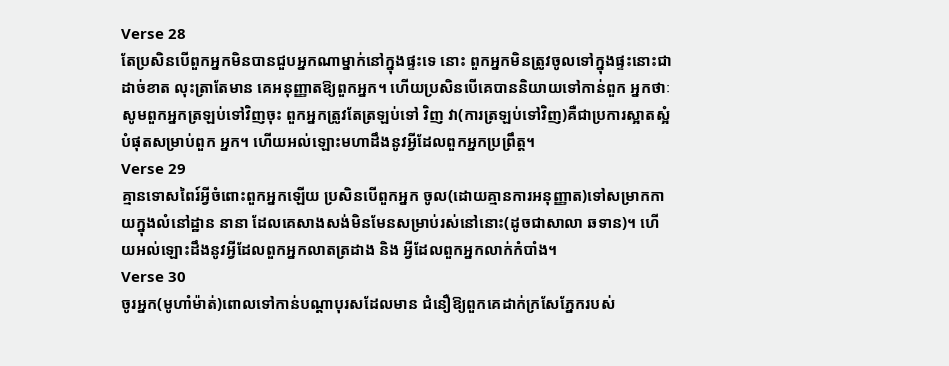Verse 28
តែប្រសិនបើពួកអ្នកមិនបានជួបអ្នកណាម្នាក់នៅក្នុងផ្ទះទេ នោះ ពួកអ្នកមិនត្រូវចូលទៅក្នុងផ្ទះនោះជាដាច់ខាត លុះត្រាតែមាន គេអនុញ្ញាតឱ្យពួកអ្នក។ ហើយប្រសិនបើគេបាននិយាយទៅកាន់ពួក អ្នកថាៈ សូមពួកអ្នកត្រឡប់ទៅវិញចុះ ពួកអ្នកត្រូវតែត្រឡប់ទៅ វិញ វា(ការត្រឡប់ទៅវិញ)គឺជាប្រការស្អាតស្អំបំផុតសម្រាប់ពួក អ្នក។ ហើយអល់ឡោះមហាដឹងនូវអ្វីដែលពួកអ្នកប្រព្រឹត្ដ។
Verse 29
គ្មានទោសពៃរ៍អ្វីចំពោះពួកអ្នកឡើយ ប្រសិនបើពួកអ្នក ចូល(ដោយគ្មានការអនុញ្ញាត)ទៅសម្រាកកាយក្នុងលំនៅដ្ឋាន នានា ដែលគេសាងសង់មិនមែនសម្រាប់រស់នៅនោះ(ដូចជាសាលា ឆទាន)។ ហើយអល់ឡោះដឹងនូវអ្វីដែលពួកអ្នកលាតត្រដាង និង អ្វីដែលពួកអ្នកលាក់កំបាំង។
Verse 30
ចូរអ្នក(មូហាំម៉ាត់)ពោលទៅកាន់បណ្ដាបុរសដែលមាន ជំនឿឱ្យពួកគេដាក់ក្រសែភ្នែករបស់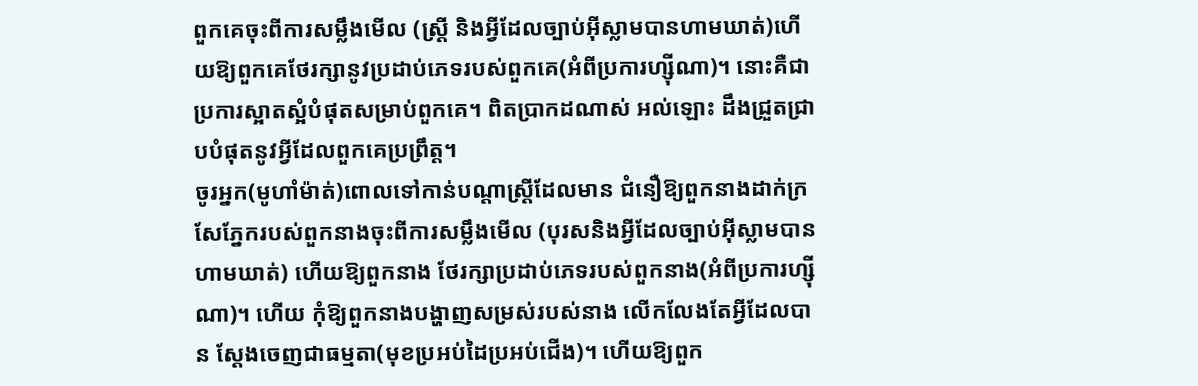ពួកគេចុះពីការសម្លឹងមើល (ស្ដ្រី និងអ្វីដែលច្បាប់អ៊ីស្លាមបានហាមឃាត់)ហើយឱ្យពួកគេថែរក្សានូវប្រដាប់ភេទរបស់ពួកគេ(អំពីប្រការហ្ស៊ីណា)។ នោះគឺជា ប្រការស្អាតស្អំបំផុតសម្រាប់ពួកគេ។ ពិតប្រាកដណាស់ អល់ឡោះ ដឹងជ្រួតជ្រាបបំផុតនូវអ្វីដែលពួកគេប្រព្រឹត្ដ។
ចូរអ្នក(មូហាំម៉ាត់)ពោលទៅកាន់បណ្ដាស្ដ្រីដែលមាន ជំនឿឱ្យពួកនាងដាក់ក្រសែភ្នែករបស់ពួកនាងចុះពីការសម្លឹងមើល (បុរសនិងអ្វីដែលច្បាប់អ៊ីស្លាមបានហាមឃាត់) ហើយឱ្យពួកនាង ថែរក្សាប្រដាប់ភេទរបស់ពួកនាង(អំពីប្រការហ្ស៊ីណា)។ ហើយ កុំឱ្យពួកនាងបង្ហាញសម្រស់របស់នាង លើកលែងតែអ្វីដែលបាន ស្ដែងចេញជាធម្មតា(មុខប្រអប់ដៃប្រអប់ជើង)។ ហើយឱ្យពួក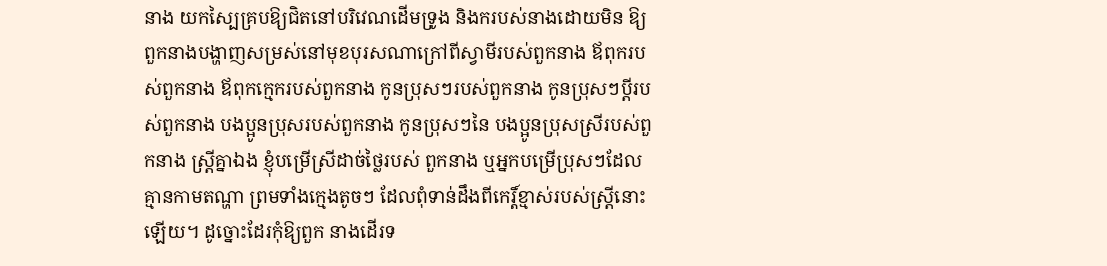នាង យកស្បៃគ្របឱ្យជិតនៅបរិវេណដើមទ្រូង និងករបស់នាងដោយមិន ឱ្យពួកនាងបង្ហាញសម្រស់នៅមុខបុរសណាក្រៅពីស្វាមីរបស់ពួកនាង ឪពុករបស់ពួកនាង ឪពុកកេ្មករបស់ពួកនាង កូនប្រុសៗរបស់ពួកនាង កូនប្រុសៗប្ដីរបស់ពួកនាង បងប្អូនប្រុសរបស់ពួកនាង កូនប្រុសៗនៃ បងប្អូនប្រុសស្រីរបស់ពួកនាង ស្ដ្រីគ្នាឯង ខ្ញុំបម្រើស្រីដាច់ថ្លៃរបស់ ពួកនាង ឬអ្នកបម្រើប្រុសៗដែលគ្មានកាមតណ្ហា ព្រមទាំងកេ្មងតូចៗ ដែលពុំទាន់ដឹងពីកេរ្ដិ៍ខ្មាស់របស់ស្រី្ដនោះឡើយ។ ដូច្នោះដែរកុំឱ្យពួក នាងដើរទ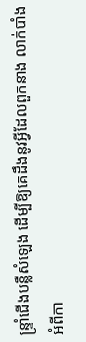ន្ទ្រាំជើងបន្លឺសំឡេង ដើម្បីឱ្យគេដឹងនូវអ្វីដែលពួកនាង លាក់បាំងអំពីកា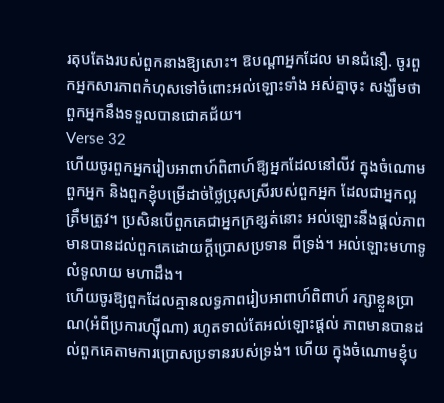រតុបតែងរបស់ពួកនាងឱ្យសោះ។ ឱបណ្ដាអ្នកដែល មានជំនឿ. ចូរពួកអ្នកសារភាពកំហុសទៅចំពោះអល់ឡោះទាំង អស់គ្នាចុះ សង្ឃឹមថាពួកអ្នកនឹងទទួលបានជោគជ័យ។
Verse 32
ហើយចូរពួកអ្នករៀបអាពាហ៍ពិពាហ៍ឱ្យអ្នកដែលនៅលីវ ក្នុងចំណោមពួកអ្នក និងពួកខ្ញុំបម្រើដាច់ថ្លៃប្រុសស្រីរបស់ពួកអ្នក ដែលជាអ្នកល្អត្រឹមត្រូវ។ ប្រសិនបើពួកគេជាអ្នកក្រខ្សត់នោះ អល់ឡោះនឹងផ្ដល់ភាពមានបានដល់ពួកគេដោយក្ដីប្រោសប្រទាន ពីទ្រង់។ អល់ឡោះមហាទូលំទូលាយ មហាដឹង។
ហើយចូរឱ្យពួកដែលគ្មានលទ្ធភាពរៀបអាពាហ៍ពិពាហ៍ រក្សាខ្លួនប្រាណ(អំពីប្រការហ្ស៊ីណា) រហូតទាល់តែអល់ឡោះផ្ដល់ ភាពមានបានដល់ពួកគេតាមការប្រោសប្រទានរបស់ទ្រង់។ ហើយ ក្នុងចំណោមខ្ញុំប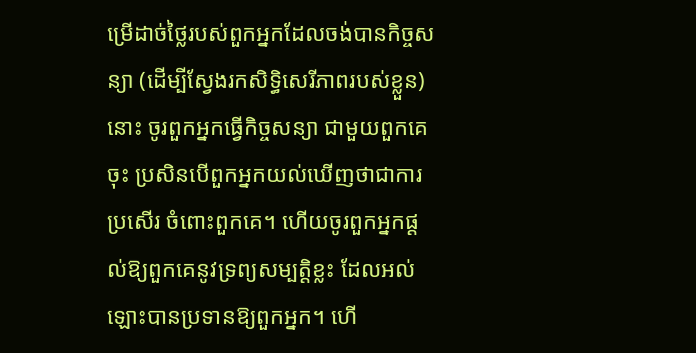ម្រើដាច់ថ្លៃរបស់ពួកអ្នកដែលចង់បានកិច្ចសន្យា (ដើម្បីស្វែងរកសិទ្ធិសេរីភាពរបស់ខ្លួន)នោះ ចូរពួកអ្នកធើ្វកិច្ចសន្យា ជាមួយពួកគេចុះ ប្រសិនបើពួកអ្នកយល់ឃើញថាជាការប្រសើរ ចំពោះពួកគេ។ ហើយចូរពួកអ្នកផ្ដល់ឱ្យពួកគេនូវទ្រព្យសម្បត្ដិខ្លះ ដែលអល់ឡោះបានប្រទានឱ្យពួកអ្នក។ ហើ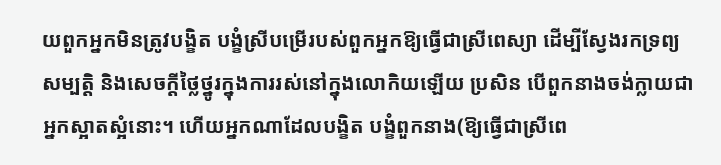យពួកអ្នកមិនត្រូវបង្ខិត បង្ខំស្រីបម្រើរបស់ពួកអ្នកឱ្យធើ្វជាស្រីពេស្យា ដើម្បីស្វែងរកទ្រព្យ សម្បត្ដិ និងសេចក្ដីថ្លៃថ្នូរក្នុងការរស់នៅក្នុងលោកិយឡើយ ប្រសិន បើពួកនាងចង់ក្លាយជាអ្នកស្អាតស្អំនោះ។ ហើយអ្នកណាដែលបង្ខិត បង្ខំពួកនាង(ឱ្យធើ្វជាស្រីពេ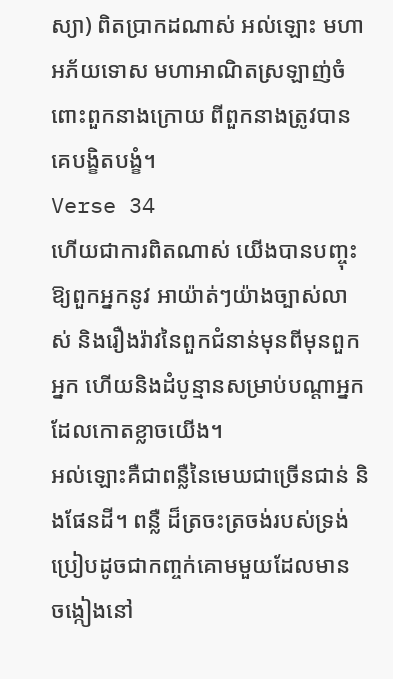ស្យា) ពិតប្រាកដណាស់ អល់ឡោះ មហាអភ័យទោស មហាអាណិតស្រឡាញ់ចំពោះពួកនាងក្រោយ ពីពួកនាងត្រូវបានគេបង្ខិតបង្ខំ។
Verse 34
ហើយជាការពិតណាស់ យើងបានបញ្ចុះឱ្យពួកអ្នកនូវ អាយ៉ាត់ៗយ៉ាងច្បាស់លាស់ និងរឿងរ៉ាវនៃពួកជំនាន់មុនពីមុនពួក អ្នក ហើយនិងដំបូន្មានសម្រាប់បណ្ដាអ្នកដែលកោតខ្លាចយើង។
អល់ឡោះគឺជាពន្លឺនៃមេឃជាច្រើនជាន់ និងផែនដី។ ពន្លឺ ដ៏ត្រចះត្រចង់របស់ទ្រង់ប្រៀបដូចជាកពា្ចក់គោមមួយដែលមាន ចង្កៀងនៅ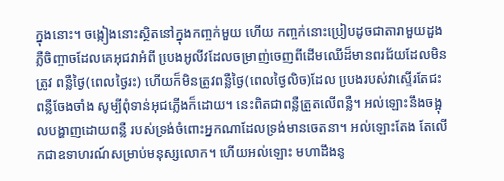ក្នុងនោះ។ ចង្កៀងនោះស្ថិតនៅក្នុងកពា្ចក់មួយ ហើយ កពា្ចក់នោះប្រៀបដូចជាតារាមួយដួងភ្លឺចិញ្ចាចដែលគេអុជវាអំពី បេ្រងអូលីវដែលចម្រាញ់ចេញពីដើមឈើដ៏មានពរជ័យដែលមិនត្រូវ ពន្លឺថ្ងៃ(ពេលថ្ងៃរះ) ហើយក៏មិនត្រូវពន្លឺថ្ងៃ(ពេលថ្ងៃលិច)ដែល បេ្រងរបស់វាស្ទើរតែជះពនឺ្លចែងចាំង សូម្បីពុំទាន់អុជភ្លើងក៏ដោយ។ នេះពិតជាពន្លឺត្រួតលើពន្លឺ។ អល់ឡោះនឹងចង្អុលបង្ហាញដោយពន្លឺ របស់ទ្រង់ចំពោះអ្នកណាដែលទ្រង់មានចេតនា។ អល់ឡោះតែង តែលើកជាឧទាហរណ៍សម្រាប់មនុស្សលោក។ ហើយអល់ឡោះ មហាដឹងនូ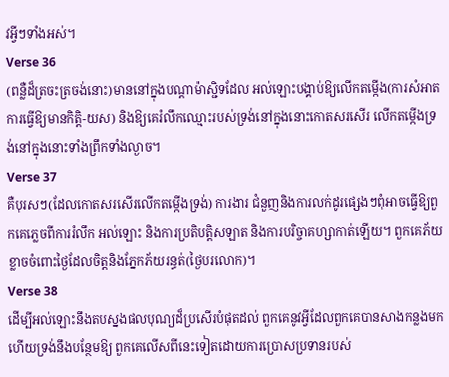វអ្វីៗទាំងអស់។
Verse 36
(ពន្លឺដ៏ត្រចះត្រចង់នោះ)មាននៅក្នុងបណ្ដាម៉ាស្ជិទដែល អល់ឡោះបង្គាប់ឱ្យលើកតម្កើង(ការសំអាត ការធ្វើឱ្យមានកិត្ដិ-យស) និងឱ្យគេរំលឹកឈ្មោះរបស់ទ្រង់នៅក្នុងនោះកោតសរសើរ លើកតម្កើងទ្រង់នៅក្នុងនោះទាំងព្រឹកទាំងល្ងាច។
Verse 37
គឺបុរសៗ(ដែលកោតសរសើរលើកតម្កើងទ្រង់) ការងារ ជំនួញនិងការលក់ដូរផេ្សងៗពុំអាចធ្វើឱ្យពួកគេភេ្លចពីការរំលឹក អល់ឡោះ និងការប្រតិបត្ដិសឡាត និងការបរិច្ចាគហ្សាកាត់ឡើយ។ ពួកគេភ័យខ្លាចចំពោះថ្ងៃដែលចិត្ដនិងភ្នែកភ័យរន្ធត់(ថ្ងៃបរលោក)។
Verse 38
ដើម្បីអល់ឡោះនឹងតបស្នងផលបុណ្យដ៏ប្រសើរបំផុតដល់ ពួកគេនូវអ្វីដែលពួកគេបានសាងកន្លងមក ហើយទ្រង់នឹងបន្ថែមឱ្យ ពួកគេលើសពីនេះទៀតដោយការប្រោសប្រទានរបស់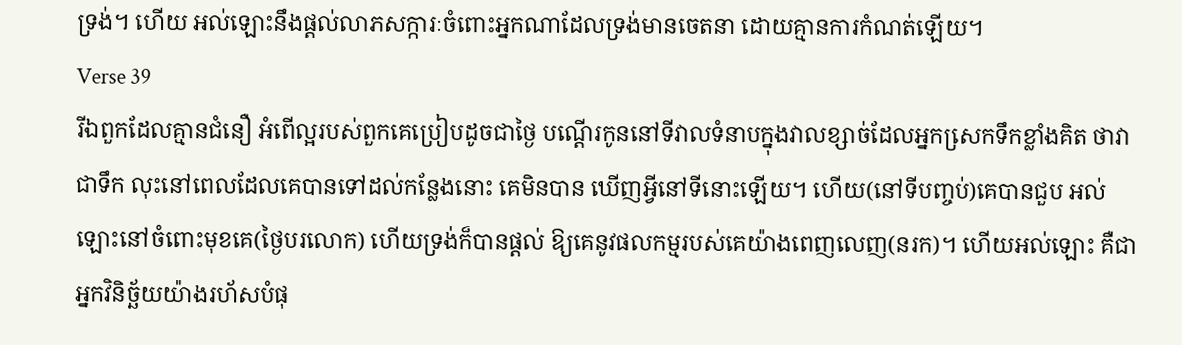ទ្រង់។ ហើយ អល់ឡោះនឹងផ្ដល់លាភសក្ការៈចំពោះអ្នកណាដែលទ្រង់មានចេតនា ដោយគ្មានការកំណត់ឡើយ។
Verse 39
រីឯពួកដែលគ្មានជំនឿ អំពើល្អរបស់ពួកគេប្រៀបដូចជាថ្ងៃ បណ្ដើរកូននៅទីវាលទំនាបក្នុងវាលខ្សាច់ដែលអ្នកសេ្រកទឹកខ្លាំងគិត ថាវាជាទឹក លុះនៅពេលដែលគេបានទៅដល់កន្លែងនោះ គេមិនបាន ឃើញអ្វីនៅទីនោះឡើយ។ ហើយ(នៅទីបពា្ចប់)គេបានជួប អល់ឡោះនៅចំពោះមុខគេ(ថ្ងៃបរលោក) ហើយទ្រង់ក៏បានផ្ដល់ ឱ្យគេនូវផលកម្មរបស់គេយ៉ាងពេញលេញ(នរក)។ ហើយអល់ឡោះ គឺជាអ្នកវិនិច្ឆ័យយ៉ាងរហ័សបំផុ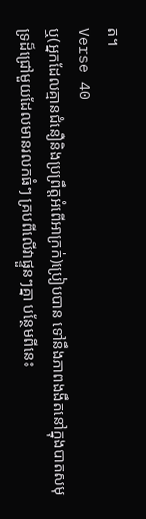ត។
Verse 40
ឬ(អ្នកដែលគ្មានជំនឿនិងប្រព្រឹត្ដអំពើអាក្រក់)ប្រៀបបាន ទៅនឹងភាពងងឹតនៅក្នុងបាតសមុទ្រដ៏ជ្រៅមួយដែលមានរលកធំៗ គ្របពីលើវាផ្ទួនៗគ្នា បន្ថែមពីនេះ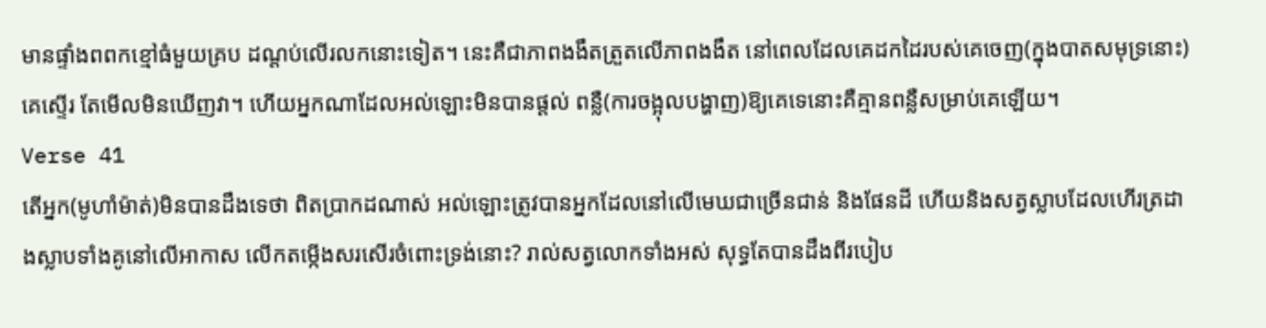មានផ្ទាំងពពកខ្មៅធំមួយគ្រប ដណ្ដប់លើរលកនោះទៀត។ នេះគឺជាភាពងងឹតត្រួតលើភាពងងឹត នៅពេលដែលគេដកដៃរបស់គេចេញ(ក្នុងបាតសមុទ្រនោះ)គេស្ទើរ តែមើលមិនឃើញវា។ ហើយអ្នកណាដែលអល់ឡោះមិនបានផ្ដល់ ពន្លឺ(ការចង្អុលបង្ហាញ)ឱ្យគេទេនោះគឺគ្មានពន្លឺសម្រាប់គេឡើយ។
Verse 41
តើអ្នក(មូហាំម៉ាត់)មិនបានដឹងទេថា ពិតប្រាកដណាស់ អល់ឡោះត្រូវបានអ្នកដែលនៅលើមេឃជាច្រើនជាន់ និងផែនដី ហើយនិងសត្វស្លាបដែលហើរត្រដាងស្លាបទាំងគូនៅលើអាកាស លើកតម្កើងសរសើរចំពោះទ្រង់នោះ? រាល់សត្វលោកទាំងអស់ សុទ្ធតែបានដឹងពីរបៀប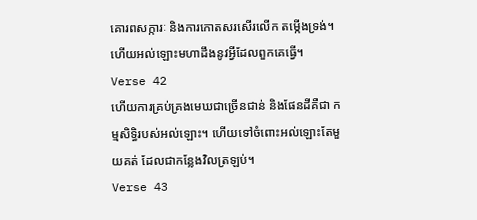គោរពសក្ការៈ និងការកោតសរសើរលើក តម្កើងទ្រង់។ ហើយអល់ឡោះមហាដឹងនូវអ្វីដែលពួកគេធ្វើ។
Verse 42
ហើយការគ្រប់គ្រងមេឃជាច្រើនជាន់ និងផែនដីគឺជា កម្មសិទ្ធិរបស់អល់ឡោះ។ ហើយទៅចំពោះអល់ឡោះតែមួយគត់ ដែលជាកន្លែងវិលត្រឡប់។
Verse 43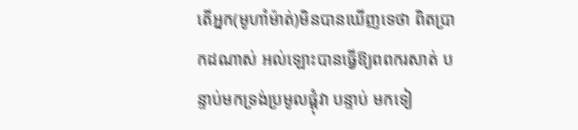តើអ្នក(មូហាំម៉ាត់)មិនបានឃើញទេថា ពិតប្រាកដណាស់ អល់ឡោះបានធ្វើឱ្យពពករសាត់ បន្ទាប់មកទ្រង់ប្រមូលផ្ដុំវា បន្ទាប់ មកទៀ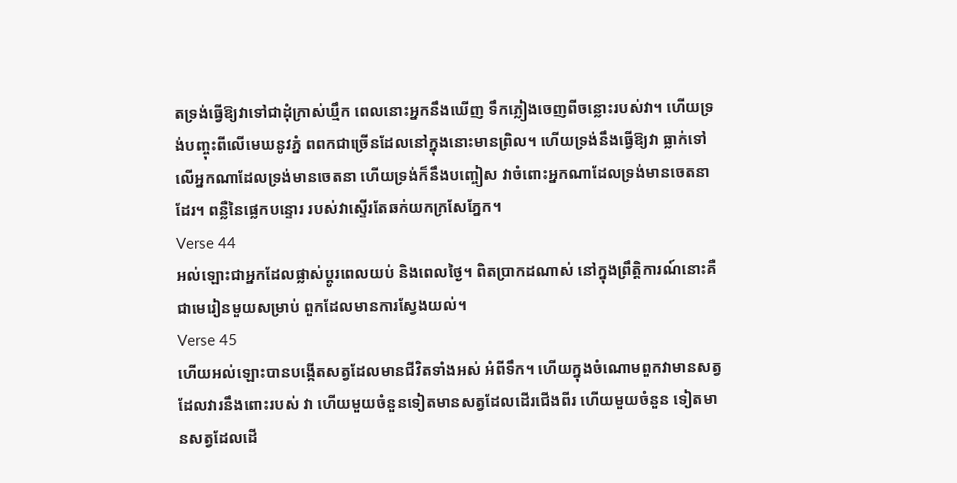តទ្រង់ធ្វើឱ្យវាទៅជាដុំក្រាស់ឃ្មឹក ពេលនោះអ្នកនឹងឃើញ ទឹកភ្លៀងចេញពីចន្លោះរបស់វា។ ហើយទ្រង់បញ្ចុះពីលើមេឃនូវភ្នំ ពពកជាច្រើនដែលនៅក្នុងនោះមានព្រិល។ ហើយទ្រង់នឹងធ្វើឱ្យវា ធ្លាក់ទៅលើអ្នកណាដែលទ្រង់មានចេតនា ហើយទ្រង់ក៏នឹងបញ្ចៀស វាចំពោះអ្នកណាដែលទ្រង់មានចេតនាដែរ។ ពន្លឺនៃផេ្លកបន្ទោរ របស់វាស្ទើរតែឆក់យកក្រសែភ្នែក។
Verse 44
អល់ឡោះជាអ្នកដែលផ្លាស់ប្ដូរពេលយប់ និងពេលថ្ងៃ។ ពិតប្រាកដណាស់ នៅក្នុងព្រឹត្ដិការណ៍នោះគឺជាមេរៀនមួយសម្រាប់ ពួកដែលមានការស្វែងយល់។
Verse 45
ហើយអល់ឡោះបានបង្កើតសត្វដែលមានជីវិតទាំងអស់ អំពីទឹក។ ហើយក្នុងចំណោមពួកវាមានសត្វដែលវារនឹងពោះរបស់ វា ហើយមួយចំនួនទៀតមានសត្វដែលដើរជើងពីរ ហើយមួយចំនួន ទៀតមានសត្វដែលដើ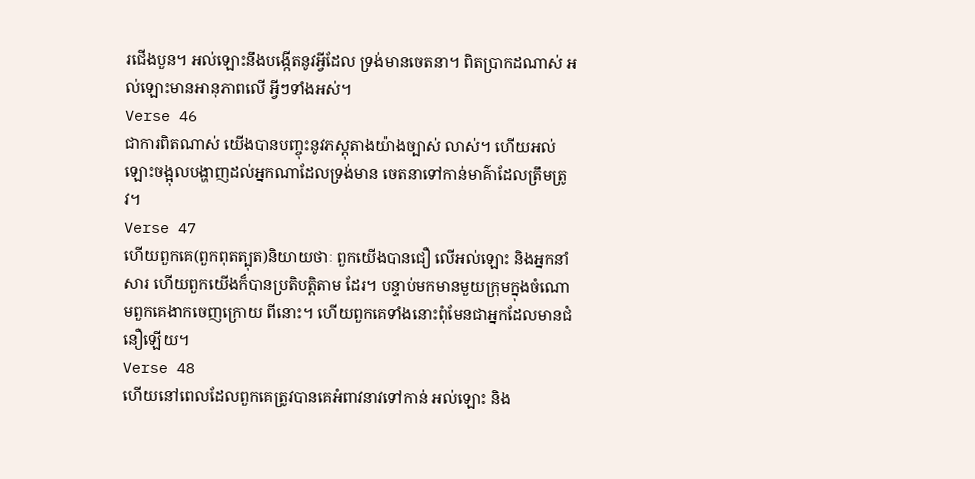រជើងបួន។ អល់ឡោះនឹងបង្កើតនូវអ្វីដែល ទ្រង់មានចេតនា។ ពិតប្រាកដណាស់ អល់ឡោះមានអានុភាពលើ អ្វីៗទាំងអស់។
Verse 46
ជាការពិតណាស់ យើងបានបញ្ចុះនូវភស្ដុតាងយ៉ាងច្បាស់ លាស់។ ហើយអល់ឡោះចង្អុលបង្ហាញដល់អ្នកណាដែលទ្រង់មាន ចេតនាទៅកាន់មាគ៌ាដែលត្រឹមត្រូវ។
Verse 47
ហើយពួកគេ(ពួកពុតត្បុត)និយាយថាៈ ពួកយើងបានជឿ លើអល់ឡោះ និងអ្នកនាំសារ ហើយពួកយើងក៏បានប្រតិបត្ដិតាម ដែរ។ បន្ទាប់មកមានមួយក្រុមក្នុងចំណោមពួកគេងាកចេញក្រោយ ពីនោះ។ ហើយពួកគេទាំងនោះពុំមែនជាអ្នកដែលមានជំនឿឡើយ។
Verse 48
ហើយនៅពេលដែលពួកគេត្រូវបានគេអំពាវនាវទៅកាន់ អល់ឡោះ និង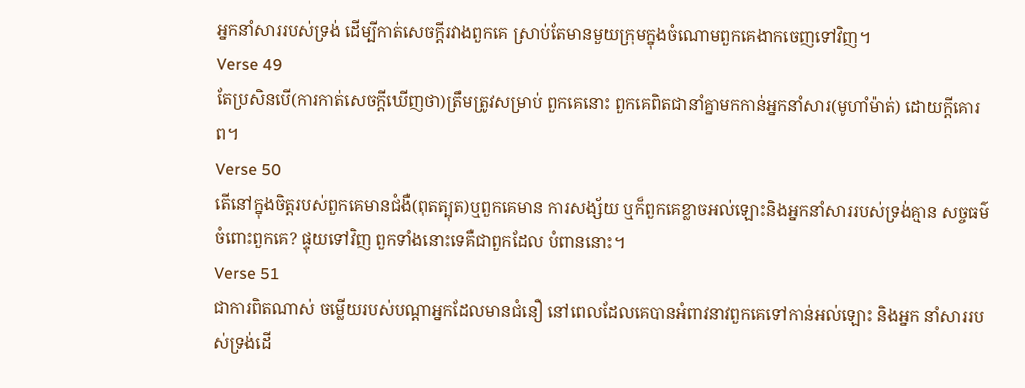អ្នកនាំសាររបស់ទ្រង់ ដើម្បីកាត់សេចក្ដីរវាងពួកគេ ស្រាប់តែមានមួយក្រុមក្នុងចំណោមពួកគេងាកចេញទៅវិញ។
Verse 49
តែប្រសិនបើ(ការកាត់សេចក្តីឃើញថា)ត្រឹមត្រូវសម្រាប់ ពួកគេនោះ ពួកគេពិតជានាំគ្នាមកកាន់អ្នកនាំសារ(មូហាំម៉ាត់) ដោយក្ដីគោរព។
Verse 50
តើនៅក្នុងចិត្ដរបស់ពួកគេមានជំងឺ(ពុតត្បុត)ឬពួកគេមាន ការសង្ស័យ ឬក៏ពួកគេខ្លាចអល់ឡោះនិងអ្នកនាំសាររបស់ទ្រង់គ្មាន សច្ចធម៌ចំពោះពួកគេ? ផ្ទុយទៅវិញ ពួកទាំងនោះទេគឺជាពួកដែល បំពាននោះ។
Verse 51
ជាការពិតណាស់ ចម្លើយរបស់បណ្ដាអ្នកដែលមានជំនឿ នៅពេលដែលគេបានអំពាវនាវពួកគេទៅកាន់អល់ឡោះ និងអ្នក នាំសាររបស់ទ្រង់ដើ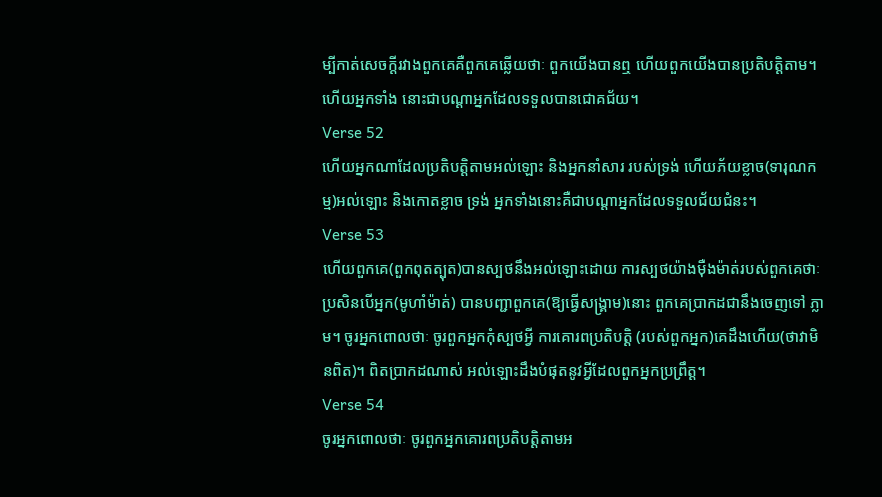ម្បីកាត់សេចក្ដីរវាងពួកគេគឺពួកគេឆ្លើយថាៈ ពួកយើងបានឮ ហើយពួកយើងបានប្រតិបត្ដិតាម។ ហើយអ្នកទាំង នោះជាបណ្ដាអ្នកដែលទទួលបានជោគជ័យ។
Verse 52
ហើយអ្នកណាដែលប្រតិបត្ដិតាមអល់ឡោះ និងអ្នកនាំសារ របស់ទ្រង់ ហើយភ័យខ្លាច(ទារុណកម្ម)អល់ឡោះ និងកោតខ្លាច ទ្រង់ អ្នកទាំងនោះគឺជាបណ្ដាអ្នកដែលទទួលជ័យជំនះ។
Verse 53
ហើយពួកគេ(ពួកពុតត្បុត)បានស្បថនឹងអល់ឡោះដោយ ការស្បថយ៉ាងម៉ឺងម៉ាត់របស់ពួកគេថាៈ ប្រសិនបើអ្នក(មូហាំម៉ាត់) បានបញ្ជាពួកគេ(ឱ្យធ្វើសង្គ្រាម)នោះ ពួកគេប្រាកដជានឹងចេញទៅ ភ្លាម។ ចូរអ្នកពោលថាៈ ចូរពួកអ្នកកុំស្បថអ្វី ការគោរពប្រតិបត្ដិ (របស់ពួកអ្នក)គេដឹងហើយ(ថាវាមិនពិត)។ ពិតប្រាកដណាស់ អល់ឡោះដឹងបំផុតនូវអ្វីដែលពួកអ្នកប្រព្រឹត្ដ។
Verse 54
ចូរអ្នកពោលថាៈ ចូរពួកអ្នកគោរពប្រតិបត្ដិតាមអ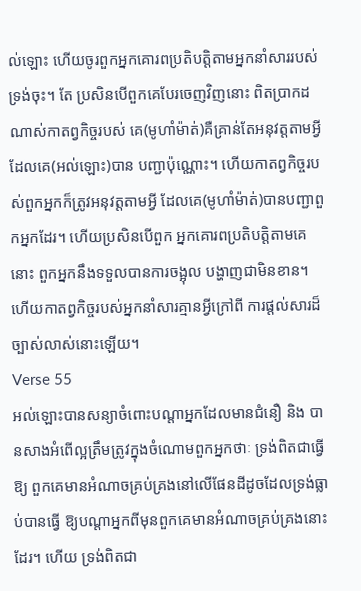ល់ឡោះ ហើយចូរពួកអ្នកគោរពប្រតិបត្ដិតាមអ្នកនាំសាររបស់ទ្រង់ចុះ។ តែ ប្រសិនបើពួកគេបែរចេញវិញនោះ ពិតប្រាកដណាស់កាតព្វកិច្ចរបស់ គេ(មូហាំម៉ាត់)គឺគ្រាន់តែអនុវត្ដតាមអ្វីដែលគេ(អល់ឡោះ)បាន បញ្ជាប៉ុណ្ណោះ។ ហើយកាតព្វកិច្ចរបស់ពួកអ្នកក៏ត្រូវអនុវត្ដតាមអ្វី ដែលគេ(មូហាំម៉ាត់)បានបញ្ជាពួកអ្នកដែរ។ ហើយប្រសិនបើពួក អ្នកគោរពប្រតិបត្ដិតាមគេនោះ ពួកអ្នកនឹងទទួលបានការចង្អុល បង្ហាញជាមិនខាន។ ហើយកាតព្វកិច្ចរបស់អ្នកនាំសារគ្មានអ្វីក្រៅពី ការផ្ដល់សារដ៏ច្បាស់លាស់នោះឡើយ។
Verse 55
អល់ឡោះបានសន្យាចំពោះបណ្ដាអ្នកដែលមានជំនឿ និង បានសាងអំពើល្អត្រឹមត្រូវក្នុងចំណោមពួកអ្នកថាៈ ទ្រង់ពិតជាធ្វើឱ្យ ពួកគេមានអំណាចគ្រប់គ្រងនៅលើផែនដីដូចដែលទ្រង់ធ្លាប់បានធ្វើ ឱ្យបណ្ដាអ្នកពីមុនពួកគេមានអំណាចគ្រប់គ្រងនោះដែរ។ ហើយ ទ្រង់ពិតជា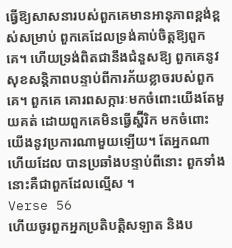ធ្វើឱ្យសាសនារបស់ពួកគេមានអានុភាពខ្ពង់ខ្ពស់សម្រាប់ ពួកគេដែលទ្រង់គាប់ចិត្ដឱ្យពួកគេ។ ហើយទ្រង់ពិតជានឹងជំនួសឱ្យ ពួកគេនូវសុខសន្ដិភាពបន្ទាប់ពីការភ័យខ្លាចរបស់ពួកគេ។ ពួកគេ គោរពសក្ការៈមកចំពោះយើងតែមួយគត់ ដោយពួកគេមិនធ្វើស្ហ៊ីរិក មកចំពោះយើងនូវប្រការណាមួយឡើយ។ តែអ្នកណាហើយដែល បានប្រឆាំងបន្ទាប់ពីនោះ ពួកទាំងនោះគឺជាពួកដែលល្មើស ។
Verse 56
ហើយចូរពួកអ្នកប្រតិបត្ដិសឡាត និងប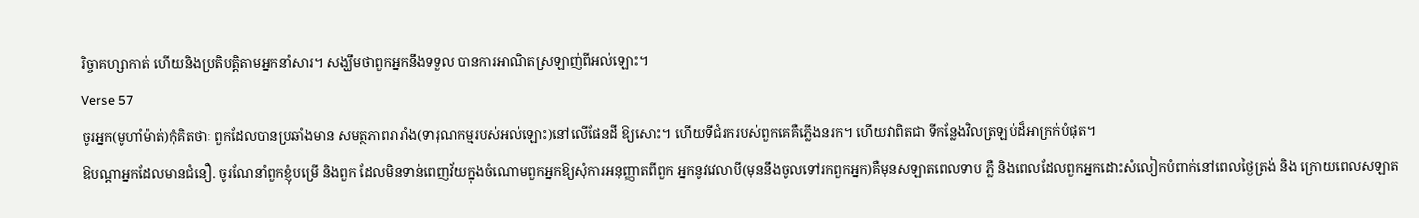រិច្ចាគហ្សាកាត់ ហើយនិងប្រតិបត្ដិតាមអ្នកនាំសារ។ សង្ឃឹមថាពួកអ្នកនឹងទទួល បានការអាណិតស្រឡាញ់ពីអល់ឡោះ។
Verse 57
ចូរអ្នក(មូហាំម៉ាត់)កុំគិតថាៈ ពួកដែលបានប្រឆាំងមាន សមត្ថភាពរារាំង(ទារុណកម្មរបស់អល់ឡោះ)នៅលើផែនដី ឱ្យសោះ។ ហើយទីជំរករបស់ពួកគេគឺភ្លើងនរក។ ហើយវាពិតជា ទីកន្លែងវិលត្រឡប់ដ៏អាក្រក់បំផុត។
ឱបណ្ដាអ្នកដែលមានជំនឿ. ចូរណែនាំពួកខ្ញុំបម្រើ និងពួក ដែលមិនទាន់ពេញវ័យក្នុងចំណោមពួកអ្នកឱ្យសុំការអនុញ្ញាតពីពួក អ្នកនូវវេលាបី(មុននឹងចូលទៅរកពួកអ្នក)គឺមុនសឡាតពេលទាប ភ្លឺ និងពេលដែលពួកអ្នកដោះសំលៀកបំពាក់នៅពេលថ្ងៃត្រង់ និង ក្រោយពេលសឡាត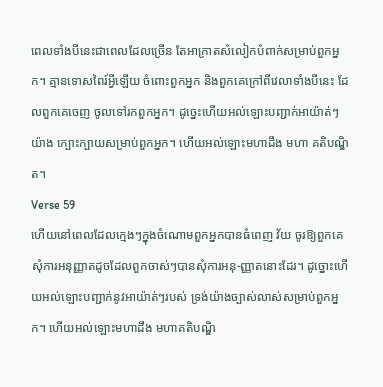ពេលទាំងបីនេះជាពេលដែលច្រើន តែអាក្រាតសំលៀកបំពាក់សម្រាប់ពួកអ្នក។ គ្មានទោសពៃរ៍អ្វីឡើយ ចំពោះពួកអ្នក និងពួកគេក្រៅពីវេលាទាំងបីនេះ ដែលពួកគេចេញ ចូលទៅរកពួកអ្នក។ ដូចេ្នះហើយអល់ឡោះបញ្ជាក់អាយ៉ាត់ៗយ៉ាង ក្បោះក្បាយសម្រាប់ពួកអ្នក។ ហើយអល់ឡោះមហាដឹង មហា គតិបណ្ឌិត។
Verse 59
ហើយនៅពេលដែលកេ្មងៗក្នុងចំណោមពួកអ្នកបានធំពេញ វ័យ ចូរឱ្យពួកគេសុំការអនុញ្ញាតដូចដែលពួកចាស់ៗបានសុំការអនុ-ញ្ញាតនោះដែរ។ ដូច្នោះហើយអល់ឡោះបញ្ជាក់នូវអាយ៉ាត់ៗរបស់ ទ្រង់យ៉ាងច្បាស់លាស់សម្រាប់ពួកអ្នក។ ហើយអល់ឡោះមហាដឹង មហាគតិបណ្ឌិ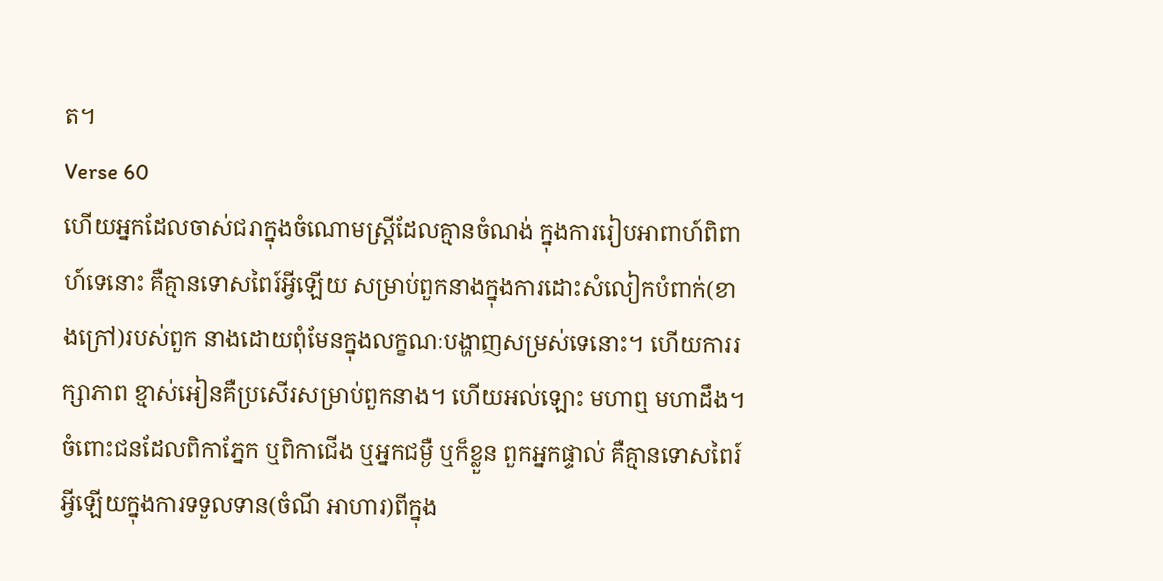ត។
Verse 60
ហើយអ្នកដែលចាស់ជរាក្នុងចំណោមស្ដ្រីដែលគ្មានចំណង់ ក្នុងការរៀបអាពាហ៍ពិពាហ៍ទេនោះ គឺគ្មានទោសពៃរ៍អ្វីឡើយ សម្រាប់ពួកនាងក្នុងការដោះសំលៀកបំពាក់(ខាងក្រៅ)របស់ពួក នាងដោយពុំមែនក្នុងលក្ខណៈបង្ហាញសម្រស់ទេនោះ។ ហើយការរក្សាភាព ខ្មាស់អៀនគឺប្រសើរសម្រាប់ពួកនាង។ ហើយអល់ឡោះ មហាឮ មហាដឹង។
ចំពោះជនដែលពិកាភ្នែក ឬពិកាជើង ឬអ្នកជម្ងឺ ឬក៏ខ្លួន ពួកអ្នកផ្ទាល់ គឺគ្មានទោសពៃរ៍អ្វីឡើយក្នុងការទទួលទាន(ចំណី អាហារ)ពីក្នុង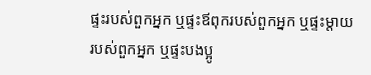ផ្ទះរបស់ពួកអ្នក ឬផ្ទះឪពុករបស់ពួកអ្នក ឬផ្ទះម្ដាយ របស់ពួកអ្នក ឬផ្ទះបងប្អូ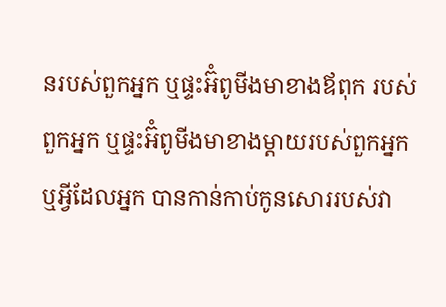នរបស់ពួកអ្នក ឬផ្ទះអ៊ំពូមីងមាខាងឪពុក របស់ពួកអ្នក ឬផ្ទះអ៊ំពូមីងមាខាងម្ដាយរបស់ពួកអ្នក ឬអ្វីដែលអ្នក បានកាន់កាប់កូនសោររបស់វា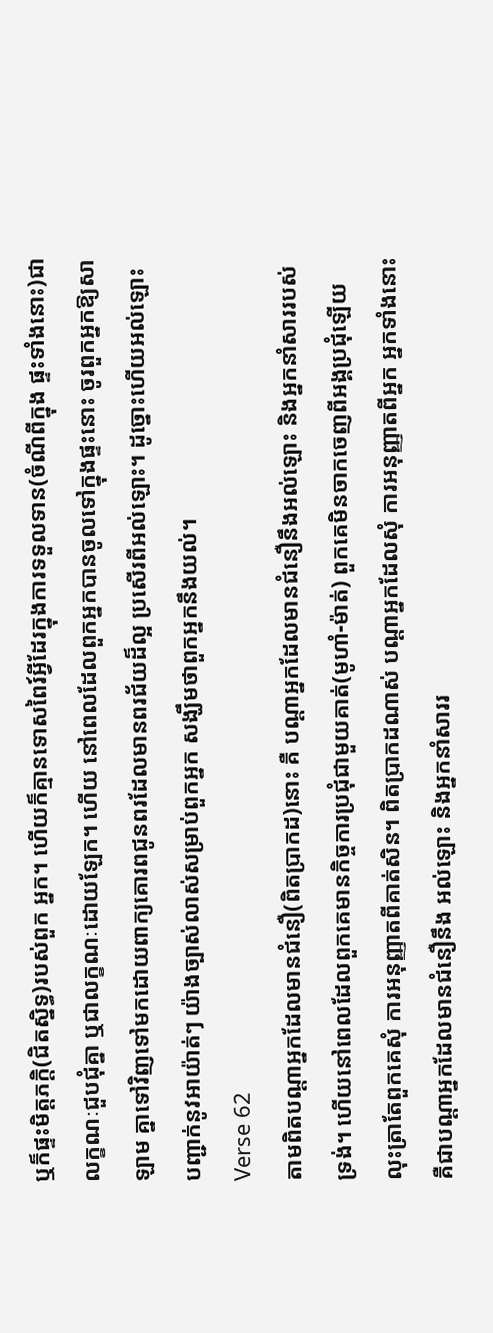ឬក៏ផ្ទះមិត្ដភក្ដិ(ជិតស្និទ្ធ)របស់ពួក អ្នក។ ហើយក៏គ្មានទោសពៃរ៍អ្វីដែរក្នុងការទទួលទាន(ចំណីពីក្នុង ផ្ទះទាំងនោះ)ជាលក្ខណៈជួបជុំគ្នា ឬជាលក្ខណៈដោយឡែក។ ហើយ នៅពេលដែលពួកអ្នកបានចូលទៅក្នុងផ្ទះនោះ ចូរពួកអ្នកឱ្យសាឡាម គ្នាទៅវិញទៅមកដោយពាក្យគោរពជូនពរដែលមានពរជ័យដ៏ល្អ ប្រសើរពីអល់ឡោះ។ ដូច្នោះហើយអល់ឡោះបញ្ជាក់នូវអាយ៉ាត់ៗ យ៉ាងច្បាស់លាស់សម្រាប់ពួកអ្នក សង្ឃឹមថាពួកអ្នកនឹងយល់។
Verse 62
តាមពិតបណ្ដាអ្នកដែលមានជំនឿ(ពិតប្រាកដ)នោះ គឺ បណ្ដាអ្នកដែលមានជំនឿនឹងអល់ឡោះ និងអ្នកនាំសាររបស់ទ្រង់។ ហើយនៅពេលដែលពួកគេមានកិច្ចការប្រជុំជាមួយគាត់(មូហាំ-ម៉ាត់) ពួកគេមិនចាកចេញពីអង្គប្រជុំឡើយ លុះត្រាតែពួកគេសុំ ការអនុញ្ញាតពីគាត់សិន។ ពិតប្រាកដណាស់ បណ្ដាអ្នកដែលសុំ ការអនុញ្ញាតពីអ្នក អ្នកទាំងនោះគឺជាបណ្ដាអ្នកដែលមានជំនឿនឹង អល់ឡោះ និងអ្នកនាំសាររ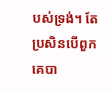បស់ទ្រង់។ តែប្រសិនបើពួកគេបា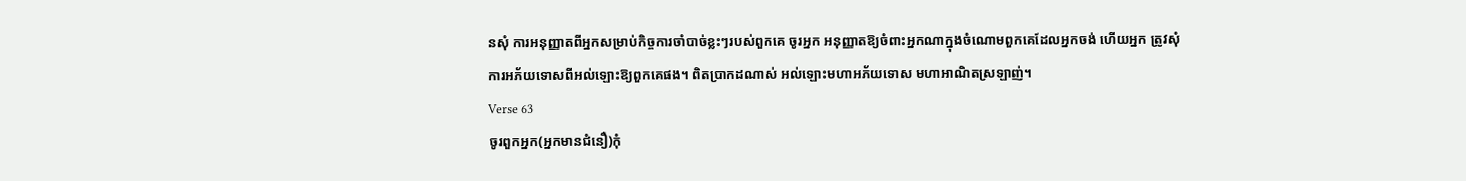នសុំ ការអនុញ្ញាតពីអ្នកសម្រាប់កិច្ចការចាំបាច់ខ្លះៗរបស់ពួកគេ ចូរអ្នក អនុញ្ញាតឱ្យចំពាះអ្នកណាក្នុងចំណោមពួកគេដែលអ្នកចង់ ហើយអ្នក ត្រូវសុំការអភ័យទោសពីអល់ឡោះឱ្យពួកគេផង។ ពិតប្រាកដណាស់ អល់ឡោះមហាអភ័យទោស មហាអាណិតស្រឡាញ់។
Verse 63
ចូរពួកអ្នក(អ្នកមានជំនឿ)កុំ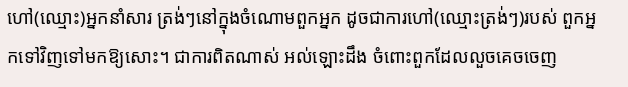ហៅ(ឈ្មោះ)អ្នកនាំសារ ត្រង់ៗនៅក្នុងចំណោមពួកអ្នក ដូចជាការហៅ(ឈ្មោះត្រង់ៗ)របស់ ពួកអ្នកទៅវិញទៅមកឱ្យសោះ។ ជាការពិតណាស់ អល់ឡោះដឹង ចំពោះពួកដែលលួចគេចចេញ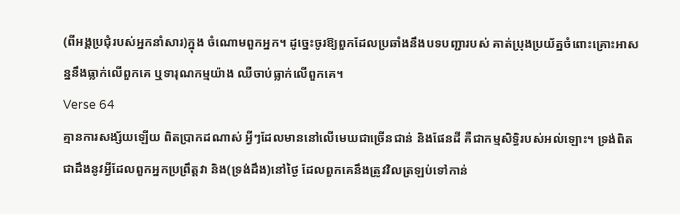(ពីអង្គប្រជុំរបស់អ្នកនាំសារ)ក្នុង ចំណោមពួកអ្នក។ ដូចេ្នះចូរឱ្យពួកដែលប្រឆាំងនឹងបទបញ្ជារបស់ គាត់ប្រុងប្រយ័ត្នចំពោះគ្រោះអាសន្ននឹងធ្លាក់លើពួកគេ ឬទារុណកម្មយ៉ាង ឈឺចាប់ធ្លាក់លើពួកគេ។
Verse 64
គ្មានការសង្ស័យឡើយ ពិតប្រាកដណាស់ អ្វីៗដែលមាននៅលើមេឃជាច្រើនជាន់ និងផែនដី គឺជាកម្មសិទ្ធិរបស់អល់ឡោះ។ ទ្រង់ពិតជាដឹងនូវអ្វីដែលពួកអ្នកប្រព្រឹត្ដវា និង(ទ្រង់ដឹង)នៅថ្ងៃ ដែលពួកគេនឹងត្រូវវិលត្រឡប់ទៅកាន់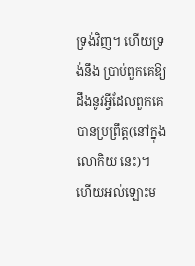ទ្រង់វិញ។ ហើយទ្រង់នឹង ប្រាប់ពួកគេឱ្យដឹងនូវអ្វីដែលពួកគេបានប្រព្រឹត្ដ(នៅក្នុងលោកិយ នេះ)។ ហើយអល់ឡោះម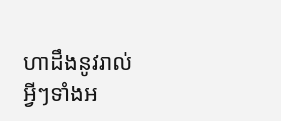ហាដឹងនូវរាល់អ្វីៗទាំងអ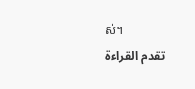ស់។
تقدم القراءة